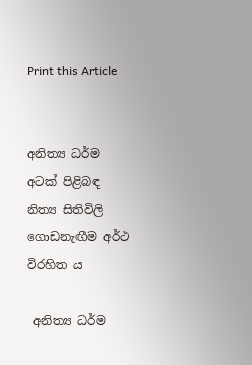Print this Article


අනිත්‍ය ධර්ම අටක් පිළිබඳ නිත්‍ය සිතිවිලි ගොඩනැඟීම අර්ථ විරහිත ය

 අනිත්‍ය ධර්ම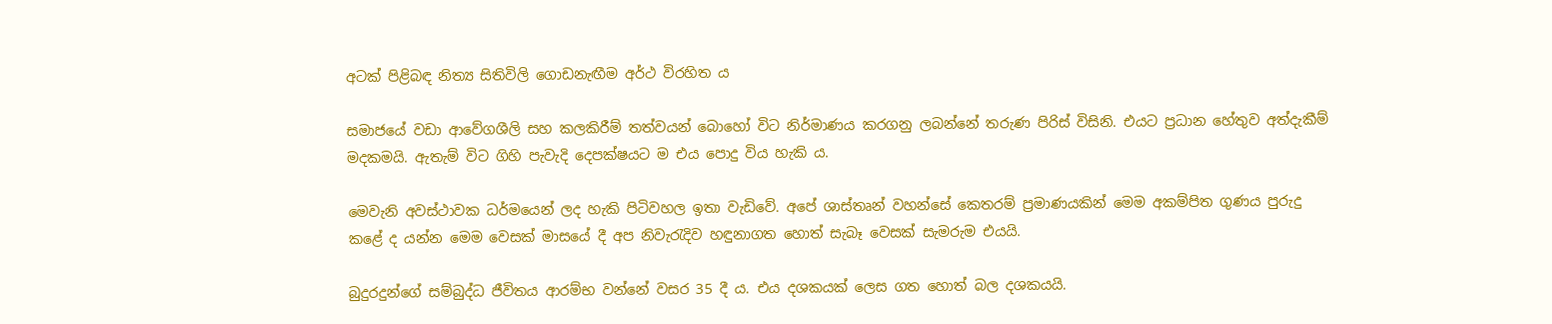අටක් පිළිබඳ නිත්‍ය සිතිවිලි ගොඩනැඟීම අර්ථ විරහිත ය

සමාජයේ වඩා ආවේගශීලි සහ කලකිරීම් තත්වයන් බොහෝ විට නිර්මාණය කරගනු ලබන්නේ තරුණ පිරිස් විසිනි. එයට ප්‍රධාන හේතුව අත්දැකීම් මදකමයි. ඇතැම් විට ගිහි පැවැදි දෙපක්ෂයට ම එය පොදු විය හැකි ය.

මෙවැනි අවස්ථාවක ධර්මයෙන් ලද හැකි පිටිවහල ඉතා වැඩිවේ. අපේ ශාස්තෘන් වහන්සේ කෙතරම් ප්‍රමාණයකින් මෙම අකම්පිත ගුණය පුරුදු කළේ ද යන්න මෙම වෙසක් මාසයේ දී අප නිවැරැදිව හඳුනාගත හොත් සැබෑ වෙසක් සැමරුම එයයි.

බුදුරදුන්ගේ සම්බුද්ධ ජීවිතය ආරම්භ වන්නේ වසර 35 දී ය. එය දශකයක් ලෙස ගත හොත් බල දශකයයි.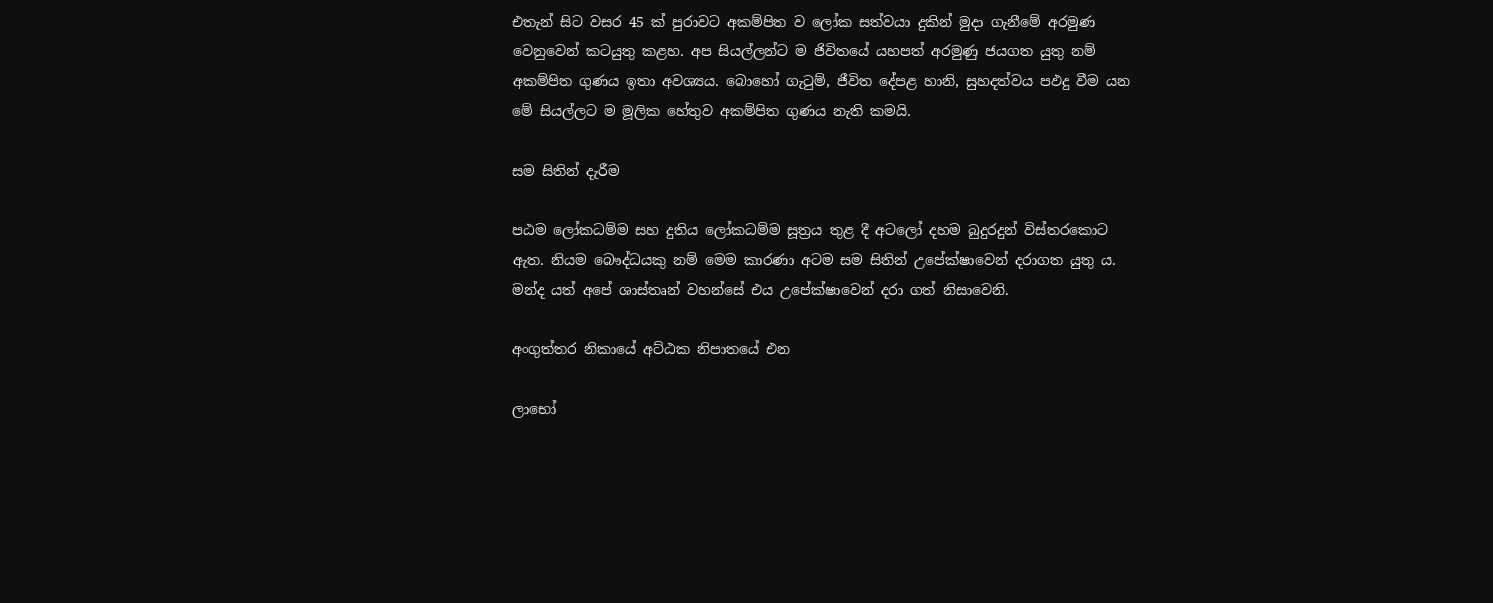එතැන් සිට වසර 45 ක් පුරාවට අකම්පිත ව ලෝක සත්වයා දුකින් මුදා ගැනීමේ අරමුණ වෙනුවෙන් කටයුතු කළහ. අප සියල්ලන්ට ම ජිවිතයේ යහපත් අරමුණු ජයගත යුතු නම් අකම්පිත ගුණය ඉතා අවශ්‍යය. බොහෝ ගැටුම්, ජීවිත දේපළ හානි, සුහදත්වය පඵදු වීම යන මේ සියල්ලට ම මූලික හේතුව අකම්පිත ගුණය නැති කමයි.

සම සිතින් දැරීම

පඨම ලෝකධම්ම සහ දුතිය ලෝකධම්ම සූත්‍රය තුළ දී අටලෝ දහම බුදුරදුන් විස්තරකොට ඇත. නියම බෞද්ධයකු නම් මෙම කාරණා අටම සම සිතින් උපේක්ෂාවෙන් දරාගත යුතු ය. මන්ද යත් අපේ ශාස්තෘන් වහන්සේ එය උපේක්ෂාවෙන් දරා ගත් නිසාවෙනි.

අංගුත්තර නිකායේ අට්ඨක නිපාතයේ එන

ලාභෝ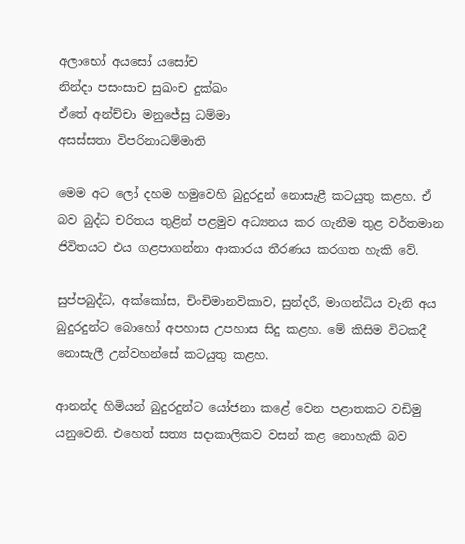අලාභෝ අයසෝ යසෝච
නින්දා පසංසාච සුඛංච දුක්ඛං
ඒතේ අන්ච්චා මනුජේසු ධම්මා
අසස්සතා විපරිනාධම්මාති

මෙම අට ලෝ දහම හමුවෙහි බුදුරදුන් නොසැළී කටයුතු කළහ. ඒ බව බුද්ධ චරිතය තුළින් පළමුව අධ්‍යනය කර ගැනීම තුළ වර්තමාන ජිවිතයට එය ගළපාගන්නා ආකාරය තීරණය කරගත හැකි වේ.

සුප්පබුද්ධ, අක්කෝස, චිංචිමානවිකාව, සුන්දරී, මාගන්ධිය වැනි අය බුදුරදුන්ට බොහෝ අපහාස උපහාස සිදු කළහ. මේ කිසිම විටකදී නොසැලී උන්වහන්සේ කටයුතු කළහ.

ආනන්ද හිමියන් බුදුරදුන්ට යෝජනා කළේ වෙන පළාතකට වඩිමු යනුවෙනි. එහෙත් සත්‍ය සදාකාලිකව වසන් කළ නොහැකි බව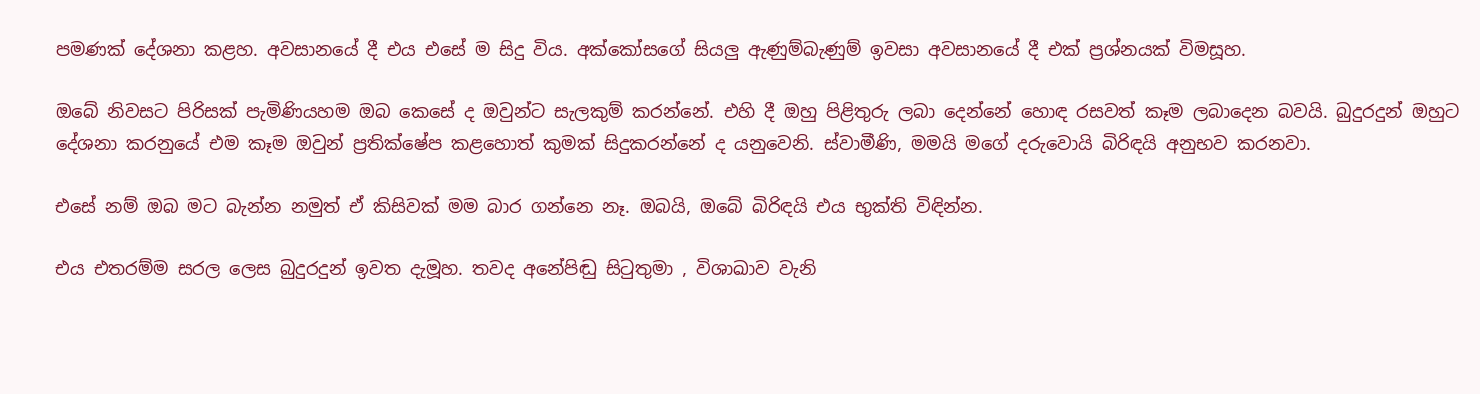පමණක් දේශනා කළහ. අවසානයේ දී එය එසේ ම සිදු විය. අක්කෝසගේ සියලු ඇණුම්බැණුම් ඉවසා අවසානයේ දී එක් ප්‍රශ්නයක් විමසූහ.

ඔබේ නිවසට පිරිසක් පැමිණියහම ඔබ කෙසේ ද ඔවුන්ට සැලකුම් කරන්නේ. එහි දී ඔහු පිළිතුරු ලබා දෙන්නේ හොඳ රසවත් කෑම ලබාදෙන බවයි. බුදුරදුන් ඔහුට දේශනා කරනුයේ එම කෑම ඔවුන් ප්‍රතික්ෂේප කළහොත් කුමක් සිදුකරන්නේ ද යනුවෙනි. ස්වාමීණි, මමයි මගේ දරුවොයි බිරිඳයි අනුභව කරනවා.

එසේ නම් ඔබ මට බැන්න නමුත් ඒ කිසිවක් මම බාර ගන්නෙ නෑ. ඔබයි, ඔබේ බිරිඳයි එය භුක්ති විඳින්න.

එය එතරම්ම සරල ලෙස බුදුරදුන් ඉවත දැමූහ. තවද අනේපිඬු සිටුතුමා , විශාඛාව වැනි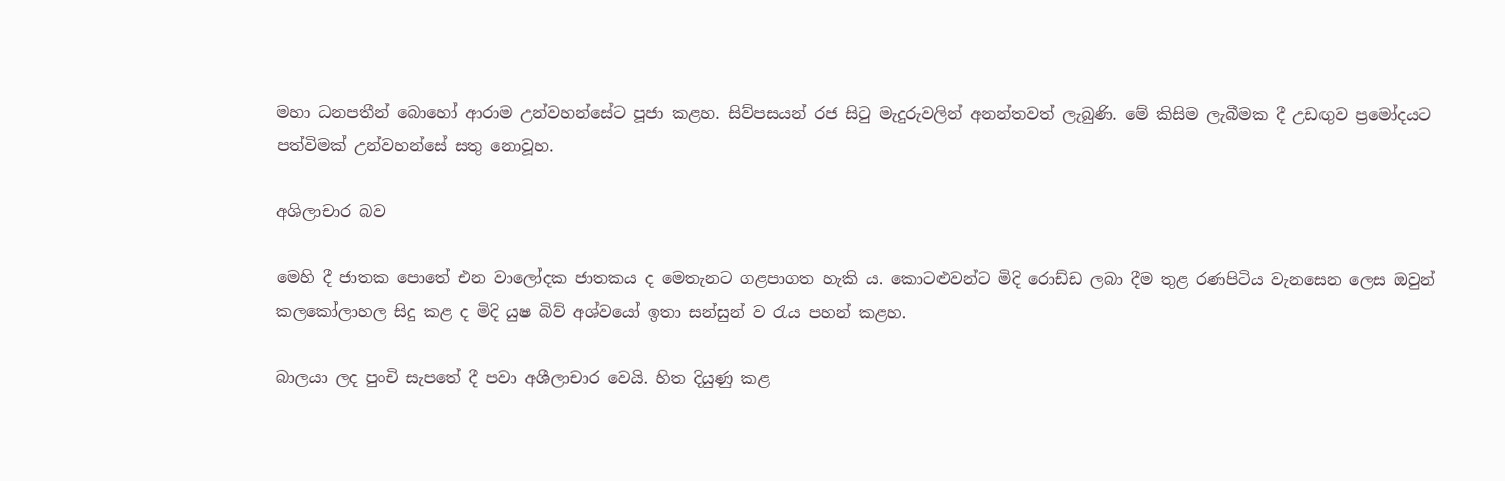මහා ධනපතීන් බොහෝ ආරාම උන්වහන්සේට පූජා කළහ. සිව්පසයන් රජ සිටු මැදුරුවලින් අනන්තවත් ලැබුණි. මේ කිසිම ලැබීමක දී උඩඟුව ප්‍රමෝදයට පත්විමක් උන්වහන්සේ සතු නොවූහ.

අශිලාචාර බව

මෙහි දී ජාතක පොතේ එන වාලෝදක ජාතකය ද මෙතැනට ගළපාගත හැකි ය. කොටළුවන්ට මිදි රොඩ්ඩ ලබා දීම තුළ රණපිටිය වැනසෙන ලෙස ඔවුන් කලකෝලාහල සිදු කළ ද මිදි යුෂ බිව් අශ්වයෝ ඉතා සන්සුන් ව රැය පහන් කළහ.

බාලයා ලද පුංචි සැපතේ දී පවා අශීලාචාර වෙයි. හිත දියුණු කළ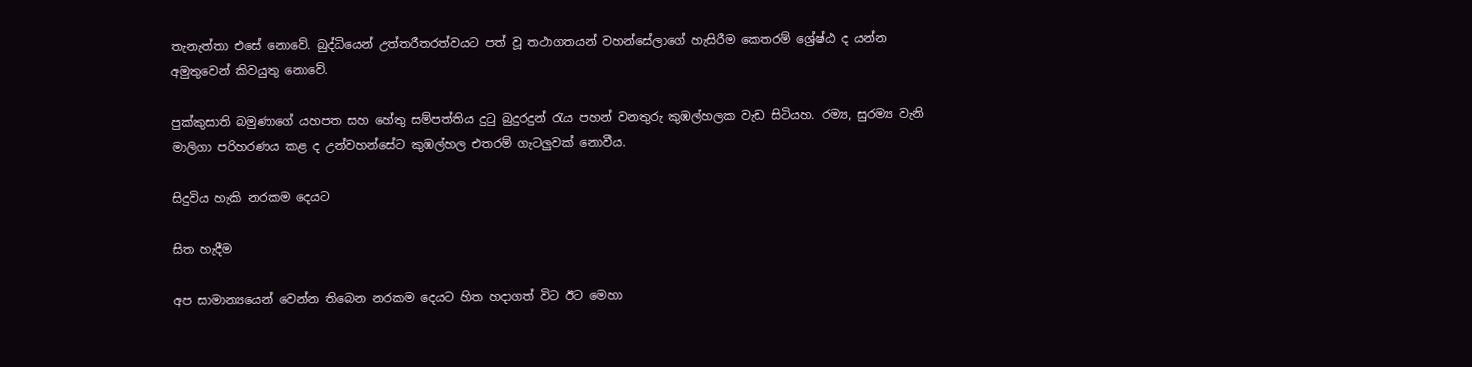තැනැත්තා එසේ නොවේ. බුද්ධියෙන් උත්තරීතරත්වයට පත් වූ තථාගතයන් වහන්සේලාගේ හැසිරීම කෙතරම් ශ්‍රේෂ්ඨ ද යන්න අමුතුවෙන් කිවයුතු නොවේ.

පුක්කුසාති බමුණාගේ යහපත සහ හේතු සම්පත්තිය දුටු බුදුරදුන් රැය පහන් වනතුරු කුඹල්හලක වැඩ සිටියහ. රම්‍ය, සුරම්‍ය වැනි මාලිගා පරිහරණය කළ ද උන්වහන්සේට කුඹල්හල එතරම් ගැටලුවක් නොවීය.

සිදුවිය හැකි නරකම දෙයට

සිත හැදීම

අප සාමාන්‍යයෙන් වෙන්න තිබෙන නරකම දෙයට හිත හදාගත් විට ඊට මෙහා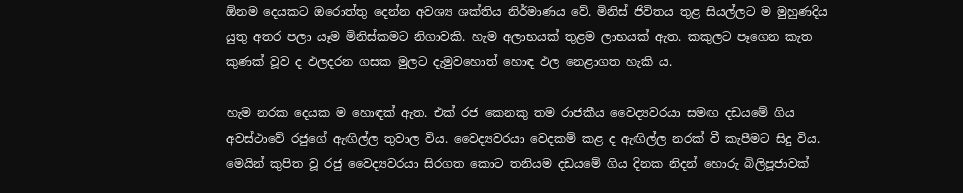ඕනම දෙයකට ඔරොත්තු දෙන්න අවශ්‍ය ශක්තිය නිර්මාණය වේ. මිනිස් ජිවිතය තුළ සියල්ලට ම මුහුණදිය යුතු අතර පලා යෑම මිනිස්කමට නිගාවකි. හැම අලාභයක් තුළම ලාභයක් ඇත. කකුලට පෑගෙන කැත කුණක් වූව ද ඵලදරන ගසක මුලට දැමුවහොත් හොඳ ඵල නෙළාගත හැකි ය.

හැම නරක දෙයක ම හොඳක් ඇත. එක් රජ කෙනකු තම රාජකීය වෛද්‍යවරයා සමඟ දඩයමේ ගිය අවස්ථාවේ රජුගේ ඇඟිල්ල තුවාල විය. වෛද්‍යවරයා වෙදකම් කළ ද ඇඟිල්ල නරක් වී කැපීමට සිදු විය. මෙයින් කුපිත වූ රජු වෛද්‍යවරයා සිරගත කොට තනියම දඩයමේ ගිය දිනක නිදන් හොරු බිලිපූජාවක්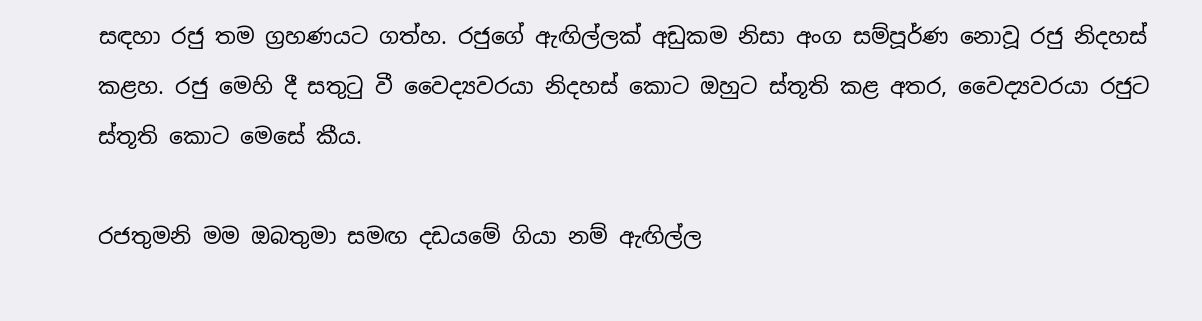සඳහා රජු තම ග්‍රහණයට ගත්හ. රජුගේ ඇඟිල්ලක් අඩුකම නිසා අංග සම්පූර්ණ නොවූ රජු නිදහස් කළහ. රජු මෙහි දී සතුටු වී වෛද්‍යවරයා නිදහස් කොට ඔහුට ස්තූති කළ අතර, වෛද්‍යවරයා රජුට ස්තූති කොට මෙසේ කීය.

රජතුමනි මම ඔබතුමා සමඟ දඩයමේ ගියා නම් ඇඟිල්ල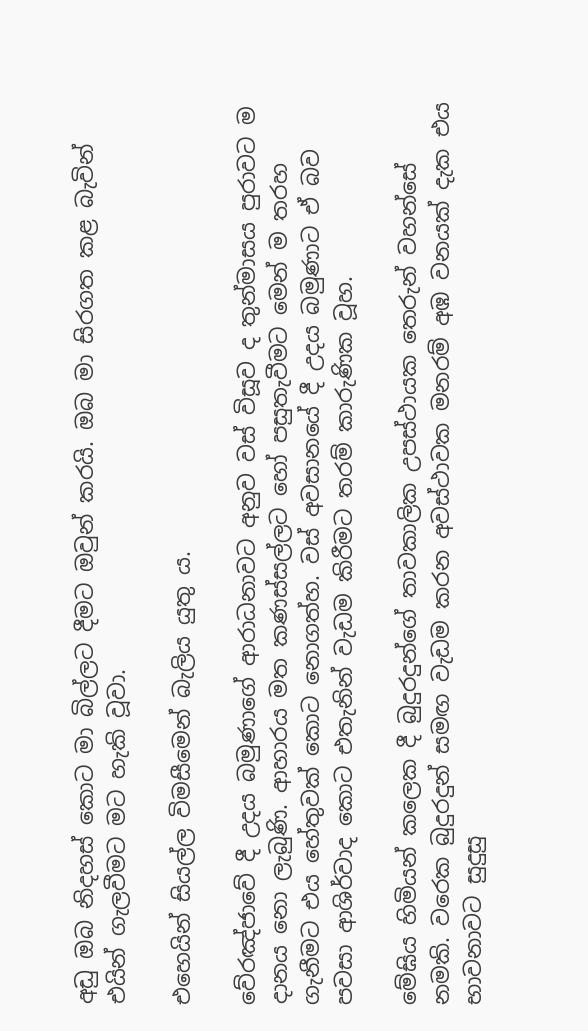අඩු ඔබ නිදහස් කොට මා බිල්ලට දීමට ඔවුන් කරයි. ඔබ මා සිරගත කළ බැවින් එයින් ගැලවීමට මට හැකි වූවා.

එහෙයින් සියල්ල විමසීමෙන් බැලිය යුතු ය.

වේරඤ්ජාවේ දී උදය බමුණාගේ ආරාධනාවට අනුව වස් විසූව ද තුන්මාසය පුරාවට ම දානය නො ලැබුණි. ආහාරය මත කණස්සල්ලට හෝ පසුතැවීමට මෙන් ම තරහ ගැනීමට එය හේතුවක් කොට නොගත්හ. වස් අවසානයේ දී උදය බමුණාට ඒ බව පවසා ආශිර්වාද කොට එතැනින් වැඩම කිරීමට තරම් කාරුණික වූහ.

මේඝිය හිමියන් කලෙක දී බුදුරදුන්ගේ තාවකාලික උපස්ථායක තෙරුන් වහන්සේ නමකි. වරෙක බුදුරදුන් සමඟ වැඩම කරන අවස්ථාවක මනරම් අඹ වනයක් දැක එය භාවනාවට සුදුසු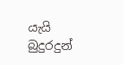යැයි බුදුරදුන්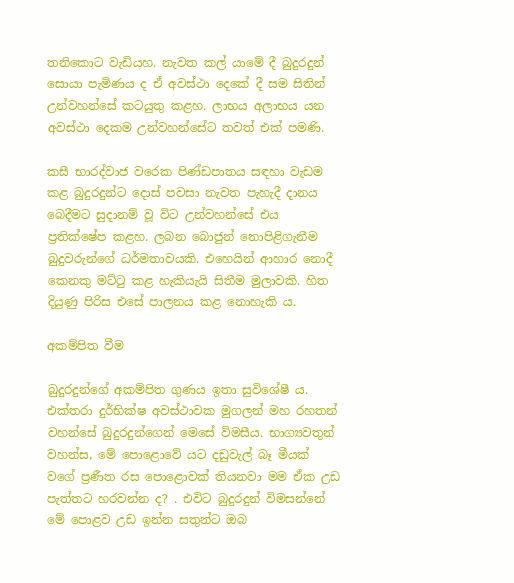තනිකොට වැඩියහ. නැවත කල් යාමේ දී බුදුරදුන් සොයා පැමිණය ද ඒ අවස්ථා දෙකේ දී සම සිතින් උන්වහන්සේ කටයුතු කළහ. ලාභය අලාභය යන අවස්ථා දෙකම උන්වහන්සේට තවත් එක් පමණි.

කසී භාරද්වාජ වරෙක පිණ්ඩපාතය සඳහා වැඩම කළ බුදුරදුන්ට දොස් පවසා නැවත පැහැදී දානය බෙදීමට සුදානම් වූ විට උන්වහන්සේ එය ප්‍රතික්ෂේප කළහ. ලබන බොජුන් නොපිළිගැනීම බුදුවරුන්ගේ ධර්මතාවයකි. එහෙයින් ආහාර නොදී කෙනකු මට්ටු කළ හැකියැයි සිතීම මුලාවකි. හිත දියුණු පිරිස එසේ පාලනය කළ නොහැකි ය.

අකම්පිත වීම

බුදුරදුන්ගේ අකම්පිත ගුණය ඉතා සුවිශේෂී ය. එක්තරා දුර්භික්ෂ අවස්ථාවක මුගලන් මහ රහතන් වහන්සේ බුදුරදුන්ගෙන් මෙසේ විමසීය. භාග්‍යවතුන් වහන්ස, මේ පොළොවේ යට දඩුවැල් බෑ මීයක් වගේ ප්‍රණීත රස පොළොවක් තියනවා මම ඒක උඩ පැත්තට හරවන්න ද? . එවිට බුදුරදුන් විමසන්නේ මේ පොළව උඩ ඉන්න සතුන්ට ඔබ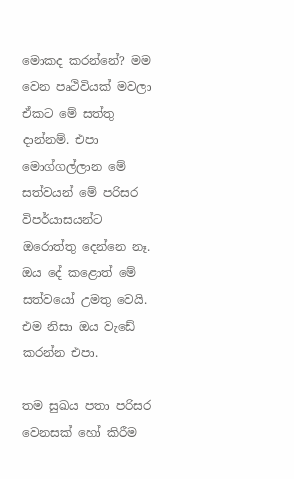මොකද කරන්නේ? මම වෙන පෘථිවියක් මවලා ඒකට මේ සත්තු දාන්නම්. එපා මොග්ගල්ලාන මේ සත්වයන් මේ පරිසර විපර්යාසයන්ට ඔරොත්තු දෙන්නෙ නෑ. ඔය දේ කළොත් මේ සත්වයෝ උමතු වෙයි. එම නිසා ඔය වැඩේ කරන්න එපා.

තම සුඛය පතා පරිසර වෙනසක් හෝ කිරීම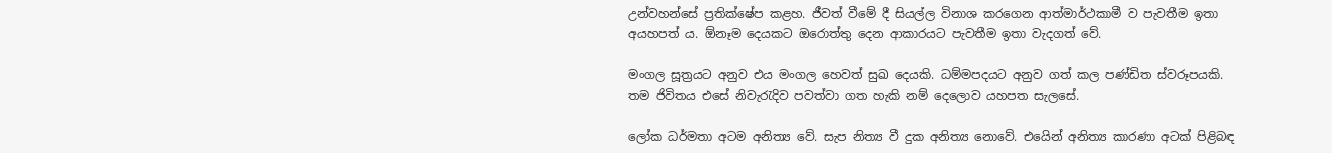උන්වහන්සේ ප්‍රතික්ෂේප කළහ. ජීවත් වීමේ දී සියල්ල විනාශ කරගෙන ආත්මාර්ථකාමී ව පැවතීම ඉතා අයහපත් ය. ඕනෑම දෙයකට ඔරොත්තු දෙන ආකාරයට පැවතීම ඉතා වැදගත් වේ.

මංගල සූත්‍රයට අනුව එය මංගල හෙවත් සුඛ දෙයකි. ධම්මපදයට අනුව ගත් කල පණ්ඩිත ස්වරූපයකි. තම ජිවිතය එසේ නිවැරැදිව පවත්වා ගත හැකි නම් දෙලොව යහපත සැලසේ.

ලෝක ධර්මතා අටම අනිත්‍ය වේ. සැප නිත්‍ය වී දුක අනිත්‍ය නොවේ. එයෙින් අනිත්‍ය කාරණා අටක් පිළිබඳ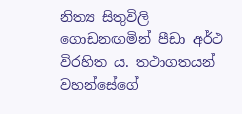නිත්‍ය සිතුවිලි ගොඩනඟමින් පීඩා අර්ථ විරහිත ය. තථාගතයන් වහන්සේගේ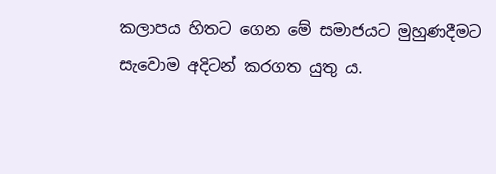කලාපය හිතට ගෙන මේ සමාජයට මුහුණදීමට සැවොම අදිටන් කරගත යුතු ය.